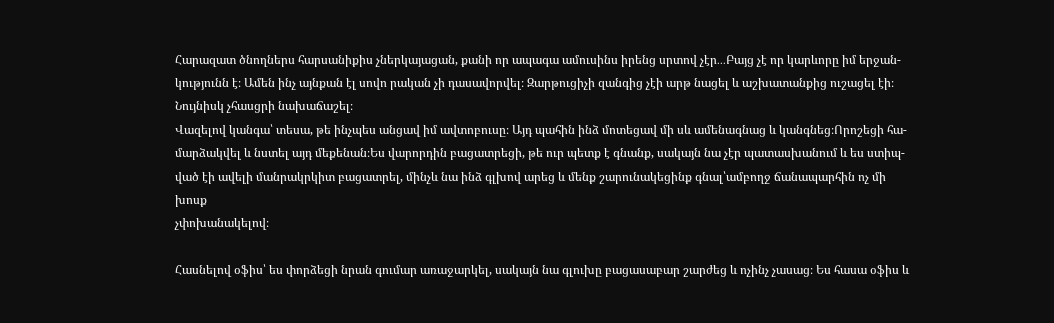Հարազատ ծնողներս հարսանիքիս չներկայացան, քանի որ ապագա ամուսինս իրենց սրտով չէր․․․Բայց չէ որ կարևորը իմ երջան-
կությունն է։ Ամեն ինչ այնքան էլ սովո րական չի դասավորվել։ Զարթուցիչի զանգից չէի արթ նացել և աշխատանքից ուշացել էի։
Նույնիսկ չհասցրի նախաճաշել։
Վազելով կանգա՝ տեսա, թե ինչպես անցավ իմ ավտոբուսը։ Այդ պահին ինձ մոտեցավ մի սև ամենագնաց և կանգնեց։Որոշեցի հա-
մարձակվել և նստել այդ մեքենան։Ես վարորդին բացատրեցի, թե ուր պետք է գնանք, սակայն նա չէր պատասխանում և ես ստիպ-
ված էի ավելի մանրակրկիտ բացատրել, մինչև նա ինձ գլխով արեց և մենք շարունակեցինք գնալ՝ամբողջ ճանապարհին ոչ մի խոսք
չփոխանակելով։

Հասնելով օֆիս՝ ես փորձեցի նրան գումար առաջարկել, սակայն նա գլուխը բացասաբար շարժեց և ոչինչ չասաց։ Ես հասա օֆիս և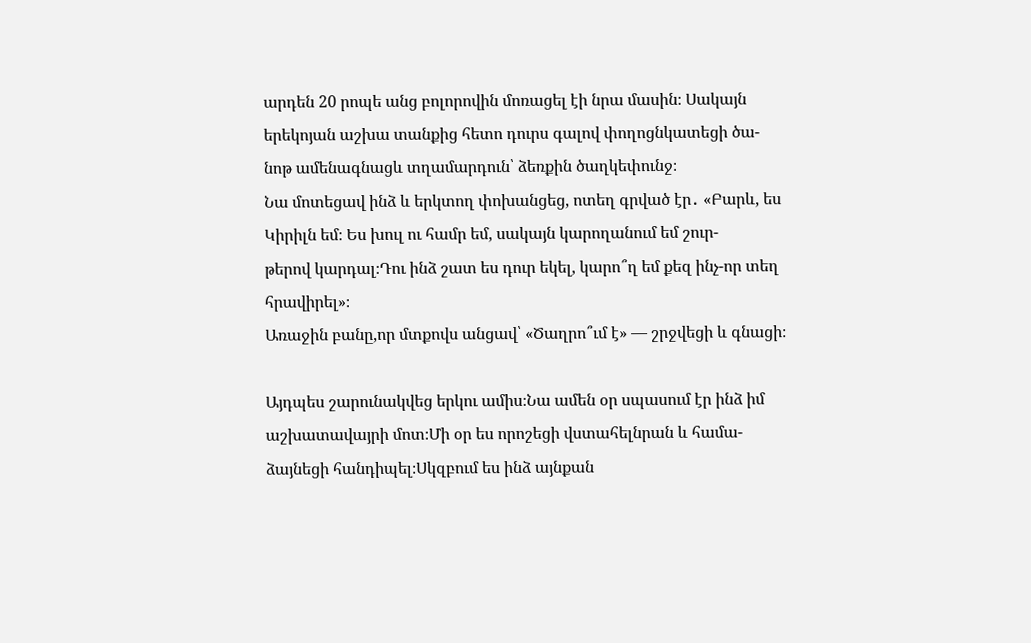արդեն 20 րոպե անց բոլորովին մոռացել էի նրա մասին։ Սակայն երեկոյան աշխա տանքից հետո դուրս գալով փողոցնկատեցի ծա-
նոթ ամենագնացև տղամարդուն՝ ձեռքին ծաղկեփունջ։
Նա մոտեցավ ինձ և երկտող փոխանցեց, ոտեղ գրված էր․ «Բարև, ես Կիրիլն եմ։ Ես խուլ ու համր եմ, սակայն կարողանում եմ շուր-
թերով կարդալ։Դու ինձ շատ ես դուր եկել, կարո՞ղ եմ քեզ ինչ-որ տեղ հրավիրել»։
Առաջին բանը,որ մտքովս անցավ՝ «Ծաղրո՞ւմ է» — շրջվեցի և գնացի։

Այդպես շարունակվեց երկու ամիս։Նա ամեն օր սպասում էր ինձ իմ աշխատավայրի մոտ։Մի օր ես որոշեցի վստահելնրան և համա-
ձայնեցի հանդիպել։Սկզբում ես ինձ այնքան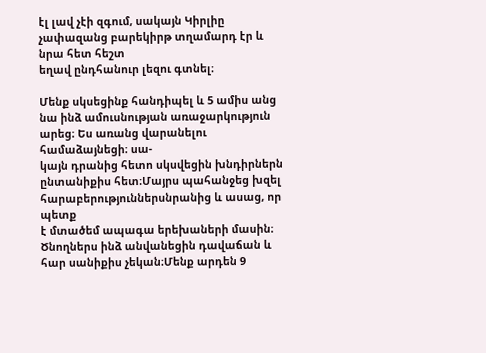էլ լավ չէի զգում, սակայն Կիրլիը չափազանց բարեկիրթ տղամարդ էր և նրա հետ հեշտ
եղավ ընդհանուր լեզու գտնել։

Մենք սկսեցինք հանդիպել և 5 ամիս անց նա ինձ ամուսնության առաջարկություն արեց։ Ես առանց վարանելու համաձայնեցի։ սա-
կայն դրանից հետո սկսվեցին խնդիրներն ընտանիքիս հետ։Մայրս պահանջեց խզել հարաբերություններսնրանից և ասաց, որ պետք
է մտածեմ ապագա երեխաների մասին։
Ծնողներս ինձ անվանեցին դավաճան և հար սանիքիս չեկան։Մենք արդեն 9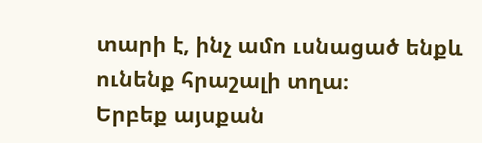տարի է, ինչ ամո ւսնացած ենքև ունենք հրաշալի տղա։
Երբեք այսքան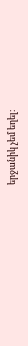երջանիկ չեմ եղել։